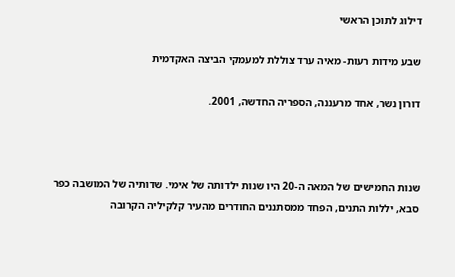דילוג לתוכן הראשי

שבע מידות רעות- מאיה ערד צוללת למעמקי הביצה האקדמית

דורון נשר, אחד מרעננה, הספריה החדשה, 2001.



שנות החמישים של המאה ה-20 היו שנות ילדותה של אימי. שדותיה של המושבה כפר סבא, יללות התנים, הפחד ממסתננים החודרים מהעיר קלקיליה הקרובה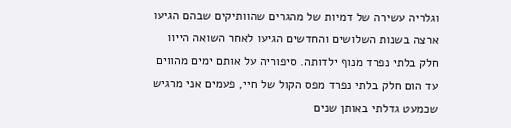וגלריה עשירה של דמיות של מהגרים שהוותיקים שבהם הגיעו ארצה בשנות השלושים והחדשים הגיעו לאחר השואה הייוו חלק בלתי נפרד מנוף ילדותה. סיפוריה על אותם ימים מהווים עד הום חלק בלתי נפרד מפס הקול של חיי, פעמים אני מרגיש שכמעט גדלתי באותן שנים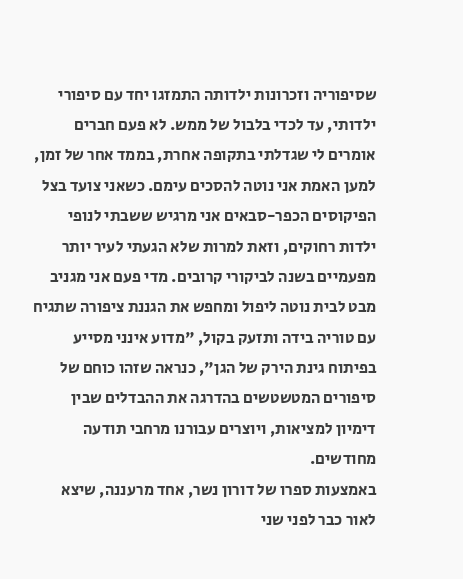שסיפוריה וזכרונות ילדותה התמזגו יחד עם סיפורי ילדותי, עד לכדי בלבול של ממש. לא פעם חברים אומרים לי שגדלתי בתקופה אחרת, בממד אחר של זמן, למען האמת אני נוטה להסכים עימם. כשאני צועד בצל הפיקוסים הכפר-סבאים אני מרגיש ששבתי לנופי ילדות רחוקים, וזאת למרות שלא הגעתי לעיר יותר מפעמיים בשנה לביקורי קרובים. מדי פעם אני מגניב מבט לבית נוטה ליפול ומחפש את הגננת ציפורה שתגיח עם טוריה בידה ותזעק בקול, "מדוע אינני מסייע בפיתוח גינת הירק של הגן", כנראה שזהו כוחם של סיפורים המטשטשים בהדרגה את ההבדלים שבין דימיון למציאות, ויוצרים עבורנו מרחבי תודעה מחודשים.
באמצעות ספרו של דורון נשר, אחד מרעננה, שיצא לאור כבר לפני שני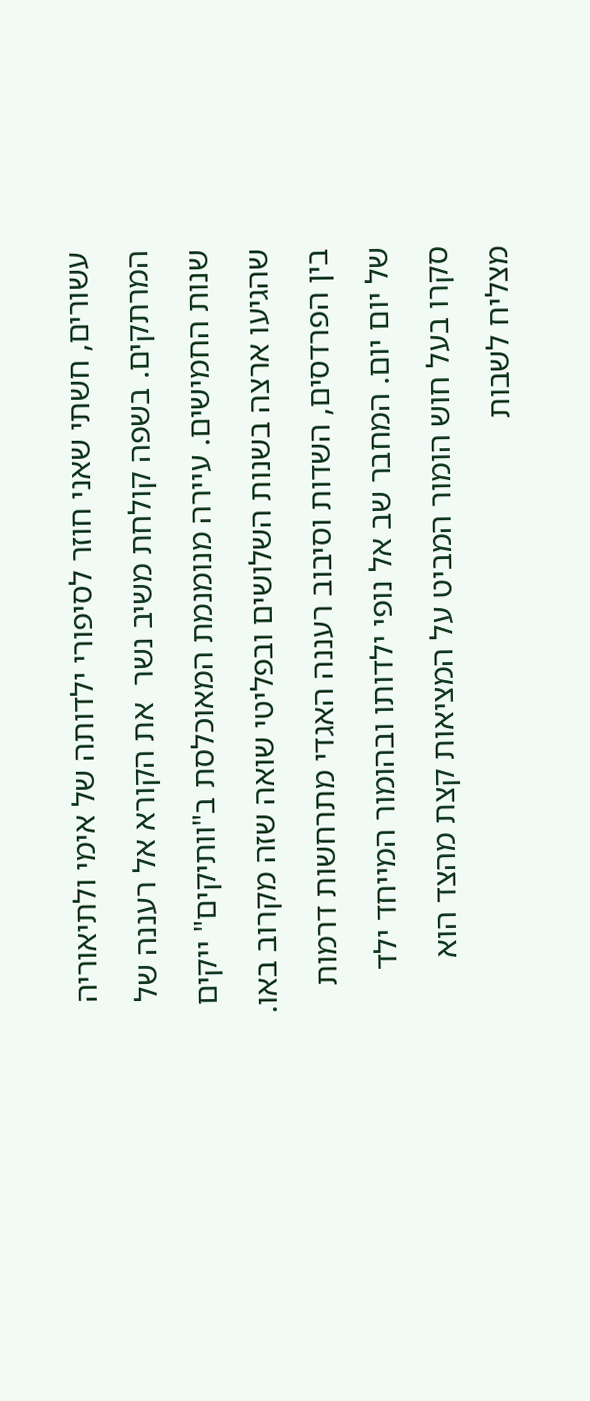עשורים, חשתי שאני חוזר לסיפורי ילדותה של אימי ולתיאוריה המרתקים. בשפה קולחת משיב נשר  את הקורא אל רעננה של שנות החמישים. עיירה מנומנמת המאוכלסת ב"וותיקים" ייקים שהגיעו ארצה בשנות השלושים ובפליטי שואה שזה מקרוב באו. בין הפרדסים, השדות וסיבוב רעננה האגדי מתרחשות דרמות של יום יום. המחבר שב אל נופי ילדותו ובהומור המייחד ילד סקרו בעל חוש הומור המביט על המציאות קצת מהצד הוא מצליח לשבות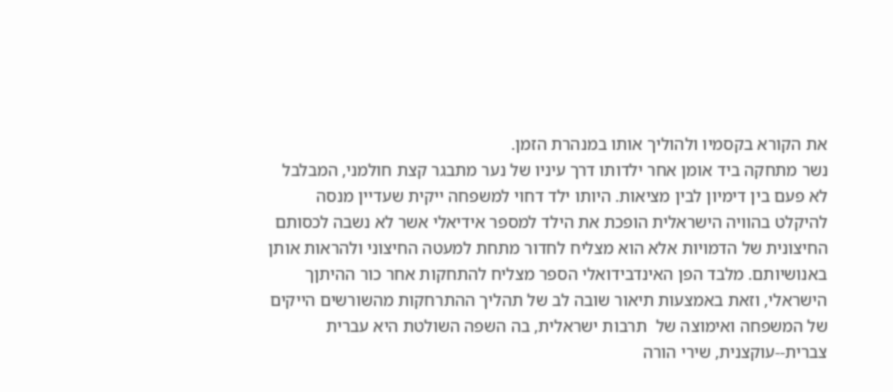את הקורא בקסמיו ולהוליך אותו במנהרת הזמן.
נשר מתחקה ביד אומן אחר ילדותו דרך עיניו של נער מתבגר קצת חולמני, המבלבל לא פעם בין דימיון לבין מציאות. היותו ילד דחוי למשפחה ייקית שעדיין מנסה להיקלט בהוויה הישראלית הופכת את הילד למספר אידיאלי אשר לא נשבה לכסותם החיצונית של הדמויות אלא הוא מצליח לחדור מתחת למעטה החיצוני ולהראות אותן באנושיותם. מלבד הפן האינדבידואלי הספר מצליח להתחקות אחר כור ההיתןך הישראלי, וזאת באמצעות תיאור שובה לב של תהליך ההתרחקות מהשורשים הייקים  של המשפחה ואימוצה של  תרבות ישראלית, בה השפה השולטת היא עברית צברית--עוקצנית, שירי הורה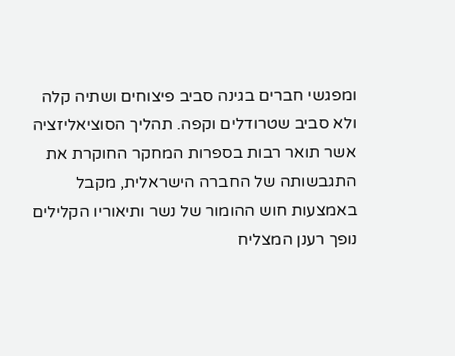ומפגשי חברים בגינה סביב פיצוחים ושתיה קלה  ולא סביב שטרודלים וקפה. תהליך הסוציאליזציה אשר תואר רבות בספרות המחקר החוקרת את התגבשותה של החברה הישראלית, מקבל באמצעות חוש ההומור של נשר ותיאוריו הקלילים נופך רענן המצליח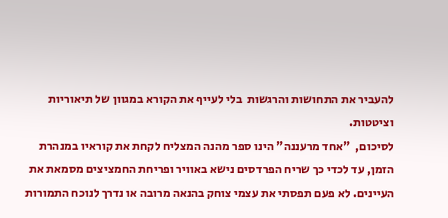להעביר את התחושות והרגשות  בלי לעייף את הקורא במגוון של תיאוריות וציטטות.
לסיכום,  "אחד מרעננה" הינו ספר מהנה המצליח לקחת את קוראיו במנהרת הזמן, עד לכדי כך שריח הפרדסים נישא באוויר ופריחת החמציצים מסמאת את העיינים. לא פעם תפסתי את עצמי צוחק בהנאה מרובה או נדרך לנוכח התמורות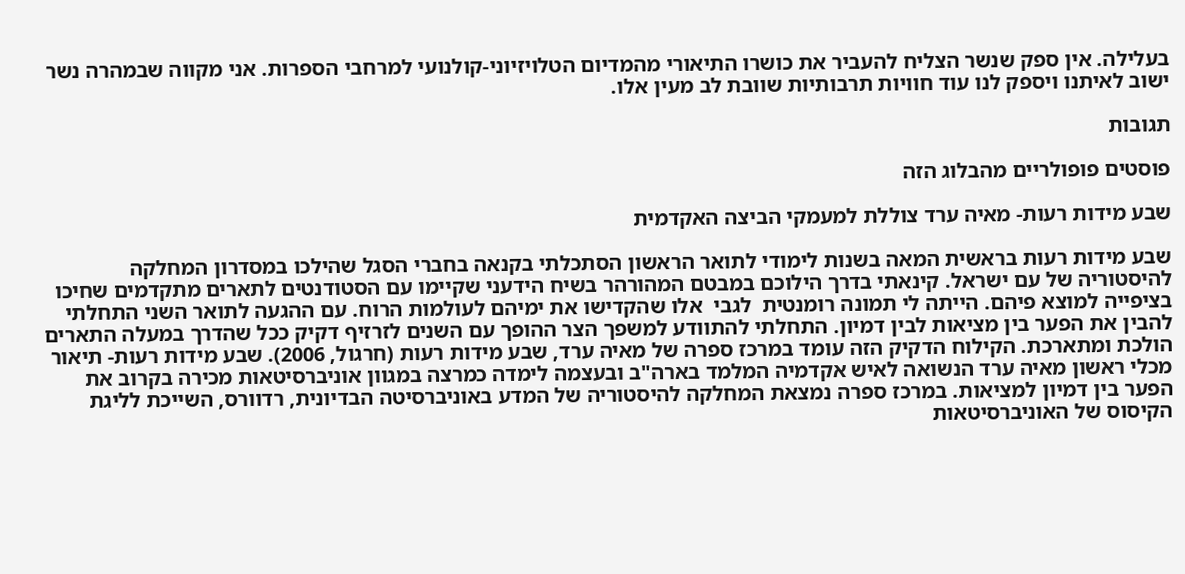בעלילה. אין ספק שנשר הצליח להעביר את כושרו התיאורי מהמדיום הטלויזיוני-קולנועי למרחבי הספרות. אני מקווה שבמהרה נשר ישוב לאיתנו ויספק לנו עוד חוויות תרבותיות שוובת לב מעין אלו.

תגובות

פוסטים פופולריים מהבלוג הזה

שבע מידות רעות- מאיה ערד צוללת למעמקי הביצה האקדמית

שבע מידות רעות בראשית המאה בשנות לימודי לתואר הראשון הסתכלתי בקנאה בחברי הסגל שהילכו במסדרון המחלקה להיסטוריה של עם ישראל. קינאתי בדרך הילוכם במבטם המהורהר בשיח הידעני שקיימו עם הסטודנטים לתארים מתקדמים שחיכו בציפייה למוצא פיהם. הייתה לי תמונה רומנטית  לגבי  אלו שהקדישו את ימיהם לעולמות הרוח. עם ההגעה לתואר השני התחלתי להבין את הפער בין מציאות לבין דמיון. התחלתי להתוודע למשפך הצר ההופך עם השנים לזרזיף דקיק ככל שהדרך במעלה התארים הולכת ומתארכת. הקילוח הדקיק הזה עומד במרכז ספרה של מאיה ערד, שבע מידות רעות (חרגול, 2006). שבע מידות רעות- תיאור מכלי ראשון מאיה ערד הנשואה לאיש אקדמיה המלמד בארה"ב ובעצמה לימדה כמרצה במגוון אוניברסיטאות מכירה בקרוב את הפער בין דמיון למציאות. במרכז ספרה נמצאת המחלקה להיסטוריה של המדע באוניברסיטה הבדיונית, רדוורס, השייכת לליגת הקיסוס של האוניברסיטאות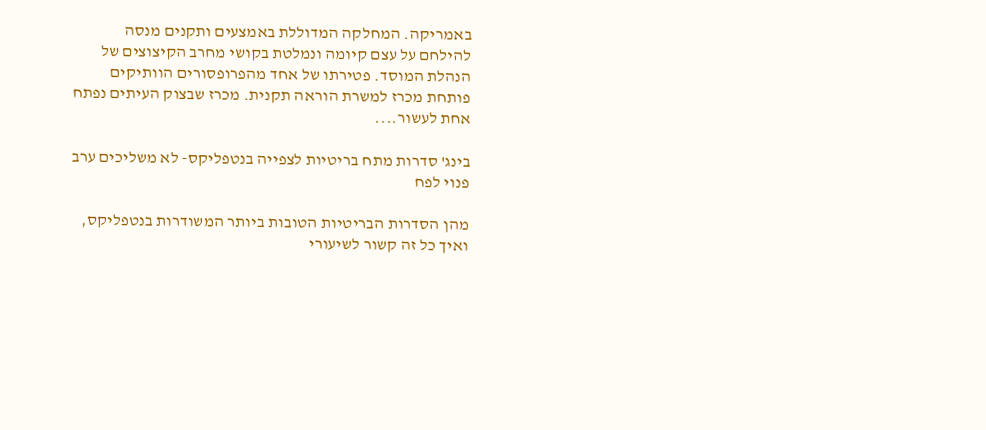באמריקה. המחלקה המדוללת באמצעים ותקנים מנסה להילחם על עצם קיומה ונמלטת בקושי מחרב הקיצוצים של הנהלת המוסד. פטירתו של אחד מהפרופסורים הוותיקים פותחת מכרז למשרת הוראה תקנית. מכרז שבצוק העיתים נפתח אחת לעשור....

בינג' סדרות מתח בריטיות לצפייה בנטפליקס- לא משליכים ערב פנוי לפח

מהן הסדרות הבריטיות הטובות ביותר המשודרות בנטפליקס, ואיך כל זה קשור לשיעורי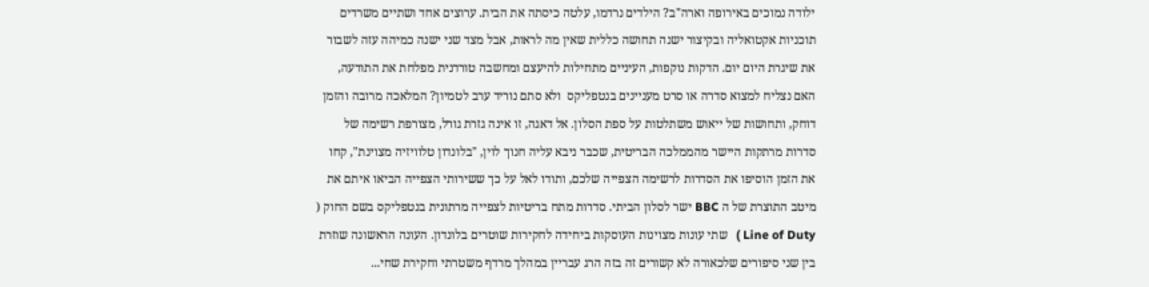ילודה נמוכים באירופה וארה"ב? הילדים נרדמו, עלטה כיסתה את הבית. ערוצים אחד ושתיים משרדים תוכניות אקטואליה ובקיצור ישנה תחושה כללית שאין מה לראות, אבל מצד שני ישנה כמיהה עזה לשבור את שיגרת היום יום. הדקות נוקפות, העיניים מתחילות להיעצם ומחשבה טורדנית מפלחת את התודעה, האם נצליח למצוא סדרה או סרט מעניינים בנטפליקס  ולא סתם נוריד ערב לטמיון? המלאכה מרובה והזמן דוחק, ותחושות של ייאוש משתלטות על ספת הסלון. אל דאגה, זו אינה גזרת גורל, מצורפת רשימה של סדרות מרתקות היישר מהממלכה הבריטית, שכבר ניבא עליה חנוך לוין, "בלונדון טלוויזיה מצוינת", קחו את הזמן הוסיפו את הסדרות לרשימה הצפייה שלכם, ותודו לאל על כך ששירותי הצפייה הביאו איתם את מיטב התוצרת של ה BBC ישר לסלון הביתי. סדרות מתח בריטיות לצפייה מרתונית בנטפליקס בשם החוק ( Line of Duty )   שתי עונות מצוינות העוסקות ביחידה לחקירות שוטרים בלונדון. העונה הראשונה שוזרת בין שני סיפורים שלכאורה לא קשורים זה בזה הרג עבריין במהלך מרדף משטרתי וחקירת שחי...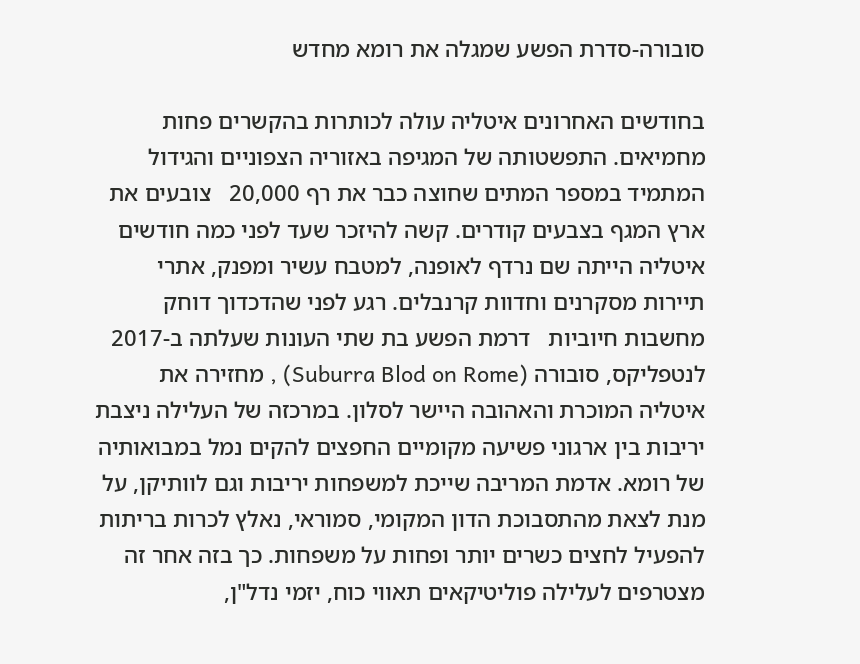סובורה-סדרת הפשע שמגלה את רומא מחדש

בחודשים האחרונים איטליה עולה לכותרות בהקשרים פחות מחמיאים. התפשטותה של המגיפה באזוריה הצפוניים והגידול המתמיד במספר המתים שחוצה כבר את רף 20,000   צובעים את ארץ המגף בצבעים קודרים. קשה להיזכר שעד לפני כמה חודשים איטליה הייתה שם נרדף לאופנה, למטבח עשיר ומפנק, אתרי תיירות מסקרנים וחדוות קרנבלים. רגע לפני שהדכדוך דוחק מחשבות חיוביות   דרמת הפשע בת שתי העונות שעלתה ב-2017 לנטפליקס, סובורה (Suburra Blod on Rome) , מחזירה את איטליה המוכרת והאהובה היישר לסלון. במרכזה של העלילה ניצבת יריבות בין ארגוני פשיעה מקומיים החפצים להקים נמל במבואותיה של רומא. אדמת המריבה שייכת למשפחות יריבות וגם לוותיקן, על מנת לצאת מהתסבוכת הדון המקומי, סמוראי, נאלץ לכרות בריתות להפעיל לחצים כשרים יותר ופחות על משפחות. כך בזה אחר זה מצטרפים לעלילה פוליטיקאים תאווי כוח, יזמי נדל"ן,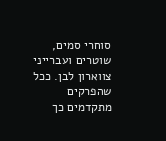סוחרי סמים, שוטרים ועברייני צווארון לבן. ככל שהפרקים מתקדמים כך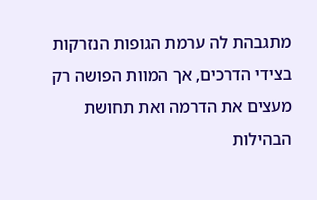מתגבהת לה ערמת הגופות הנזרקות בצידי הדרכים, אך המוות הפושה רק מעצים את הדרמה ואת תחושת הבהילות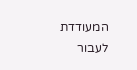המעודדת לעבור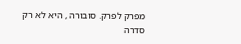מפרק לפרק. סובורה , היא לא רק סדרה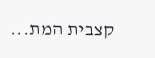קצבית המת...